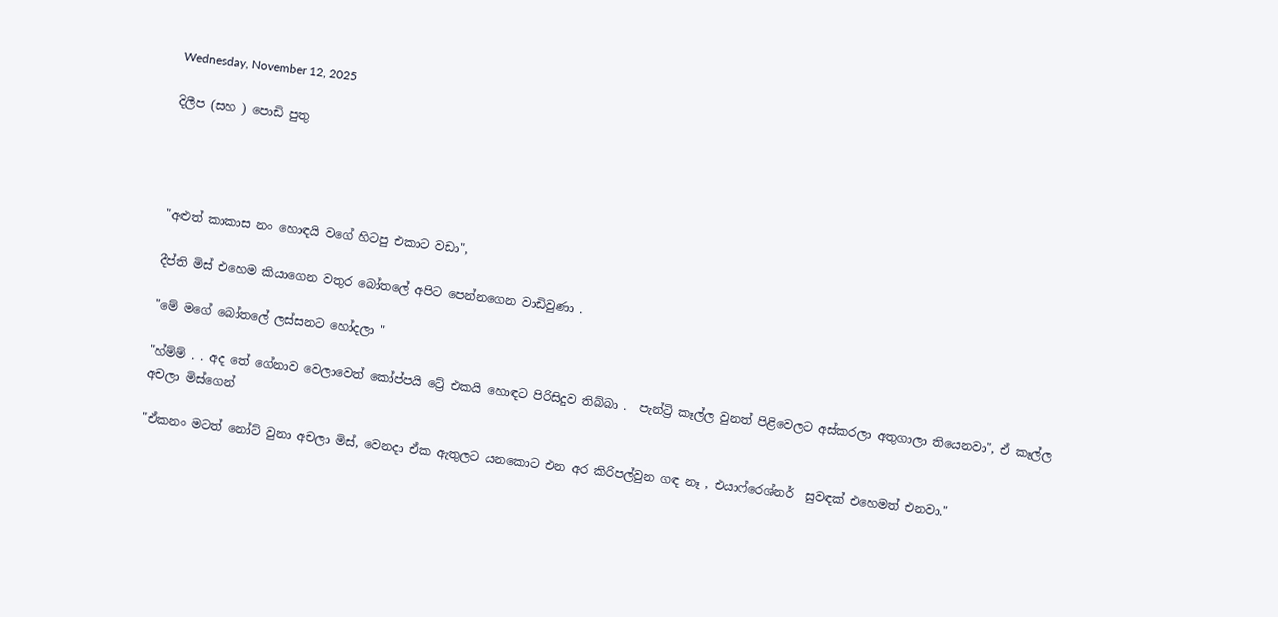Wednesday, November 12, 2025

දිලීප (සහ ) පොඩි පුතු




"අළුත් කාකාස නං හොඳයි වගේ හිටපු එකාට වඩා",

දීප්ති මිස් එහෙම කියාගෙන වතුර බෝතලේ අපිට පෙන්නගෙන වාඩිවුණා .

"මේ මගේ බෝතලේ ලස්සනට හෝදලා "

"හ්ම්ම් . . අද තේ ගේනාව වෙලාවෙත් කෝප්පයි ට්‍රේ එකයි හොඳට පිරිසිදුව තිබ්බා .  පැන්ට්‍රි කෑල්ල වුනත් පිළිවෙලට අස්කරලා අතුගාලා තියෙනවා", ඒ කෑල්ල අචලා මිස්ගෙන්

"ඒකනං මටත් නෝට් වුනා අචලා මිස්, වෙනදා ඒක ඇතුලට යනකොට එන අර කිරිපල්වුන ගඳ නෑ , එයාෆ්රෙශ්නර්  සුවඳක් එහෙමත් එනවා."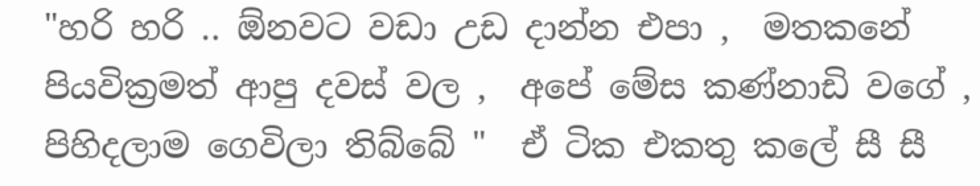"හරි හරි .. ඕනවට වඩා උඩ දාන්න එපා ,  මතකනේ පියවික්‍රමත් ආපු දවස් වල ,  අපේ මේස කණ්නාඩි වගේ ,  පිහිදලාම ගෙවිලා තිබ්බේ "  ඒ ටික එකතු කලේ සී සී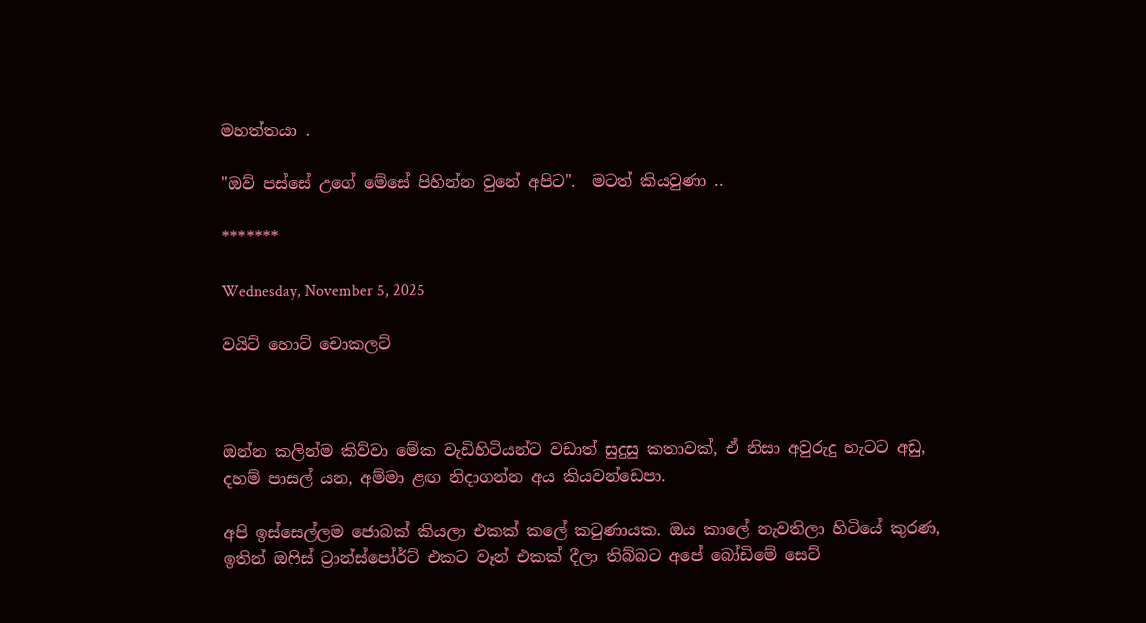මහත්තයා .

"ඔව් පස්සේ උගේ මේසේ පිහින්න වුනේ අපිට".  මටත් කියවුණා ..

*******

Wednesday, November 5, 2025

වයිට් හොට් චොකලට්



ඔන්න කලින්ම කිව්වා මේක වැඩිහිටියන්ට වඩාත් සුදුසු කතාවක්, ඒ නිසා අවුරුදු හැටට අඩු, දහම් පාසල් යන, අම්මා ළඟ නිදාගන්න අය කියවන්ඩෙපා.

අපි ඉස්සෙල්ලම ජොබක් කියලා එකක් කලේ කටුණායක. ඔය කාලේ නැවතිලා හිටියේ කුරණ, ඉතින් ඔෆිස් ට්‍රාන්ස්පෝර්ට් එකට වෑන් එකක් දීලා තිබ්බට අපේ බෝඩිමේ සෙට්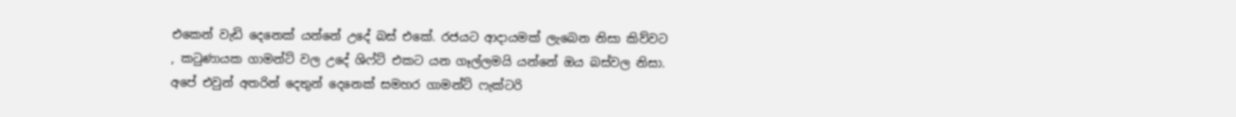එකෙන් වැඩි දෙනෙක් යන්නේ උදේ බස් එකේ. රජයට ආදායමක් ලැබෙන නිසා කිව්වට , කටුණායක ගාමන්ට් වල උදේ ශිෆ්ට් එකට යන ගෑල්ලමයි යන්නේ ඔය බස්වල නිසා. අපේ එවුන් අතරින් දෙතුන් දෙනෙක් සමහර ගාමන්ට් ෆැක්ටරි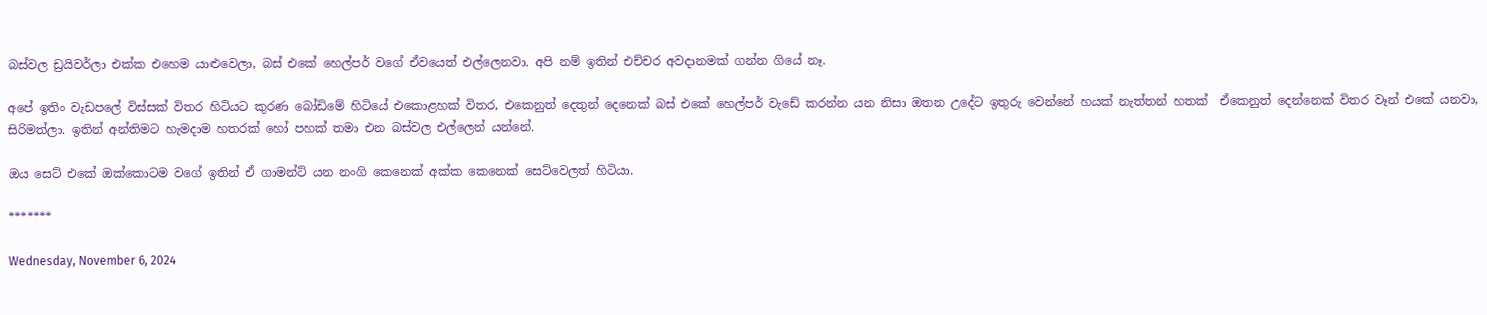බස්වල ඩ්‍රයිවර්ලා එක්ක එහෙම යාළුවෙලා, බස් එකේ හෙල්පර් වගේ ඒවයෙත් එල්ලෙනවා. අපි නම් ඉතින් එච්චර අවදානමක් ගන්න ගියේ නෑ.

අපේ ඉතිං වැඩපලේ විස්සක් විතර හිටියට කුරණ බෝඩිමේ හිටියේ එකොළහක් විතර, එකෙනුත් දෙතුන් දෙනෙක් බස් එකේ හෙල්පර් වැඩේ කරන්න යන නිසා ඔතන උදේට ඉතුරු වෙන්නේ හයක් නැත්තන් හතක්  ඒකෙනුත් දෙන්නෙක් විතර වෑන් එකේ යනවා, සිරිමත්ලා. ඉතින් අන්තිමට හැමදාම හතරක් හෝ පහක් තමා එන බස්වල එල්ලෙන් යන්නේ.

ඔය සෙට් එකේ ඔක්කොටම වගේ ඉතින් ඒ ගාමන්ට් යන නංගි කෙනෙක් අක්ක කෙනෙක් සෙට්වෙලත් හිටියා.

*******

Wednesday, November 6, 2024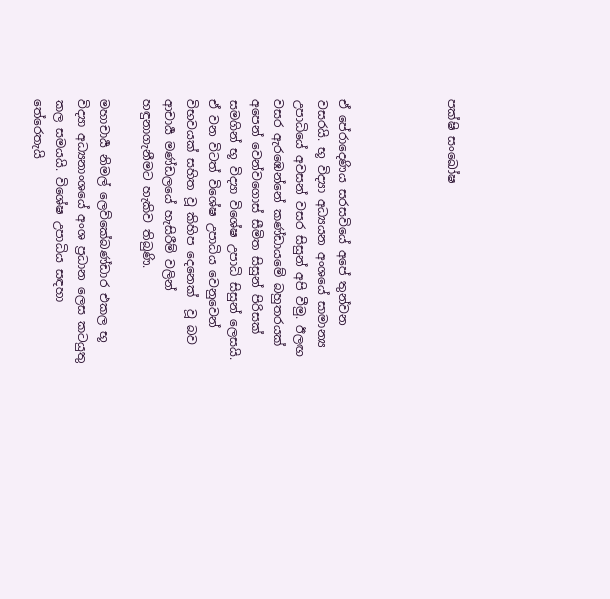පක්ෂි සංඛෝෂ




ඒ පේරාදෙණිය සරසවියේ අපේ තුන්වන වසරයි. භූ විද්‍යා අධ්‍යයන අංශයේ සාමාන්‍ය උපාධියේ අවසන් වසර සිසුන් අපි වීමු. ඊලඟ වසර ඇරඹෙන්නේ කණ්ඩායමේ බහුතරයක් අපෙන් වෙන්වගොස් සීමිත සිසුන් පිරිසක් සමගින් භූ විද්‍යා විශේෂ උපාධි සිසුන් ලෙසයි.
ඒ වන විටත් විශේෂ උපාධිය වෙනුවෙන් විභවයක් සහිත වූ කිහිප දෙනෙක්  වූ බව ආචාර්‍ය මණ්ඩලයේ හැසිරීම් වලින් හඳුනාගැනීමට හැකිව තිබුණි.

මහාචාර්‍ය නිමල් ලෙව්කේබණ්ඩාර එකල භූ විද්‍යා අධ්‍යනාංශයේ අංශ ප්‍රධාන ලෙස කටයුතු කල සමයයි. විශේෂ උපාධිය සඳහා තේරෙතැයි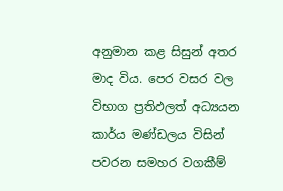අනුමාන කළ සිසුන් අතර මාද විය. පෙර වසර වල විභාග ප්‍රතිඵලත් අධ්‍යයන කාර්ය මණ්ඩලය විසින්  පවරන සමහර වගකීම්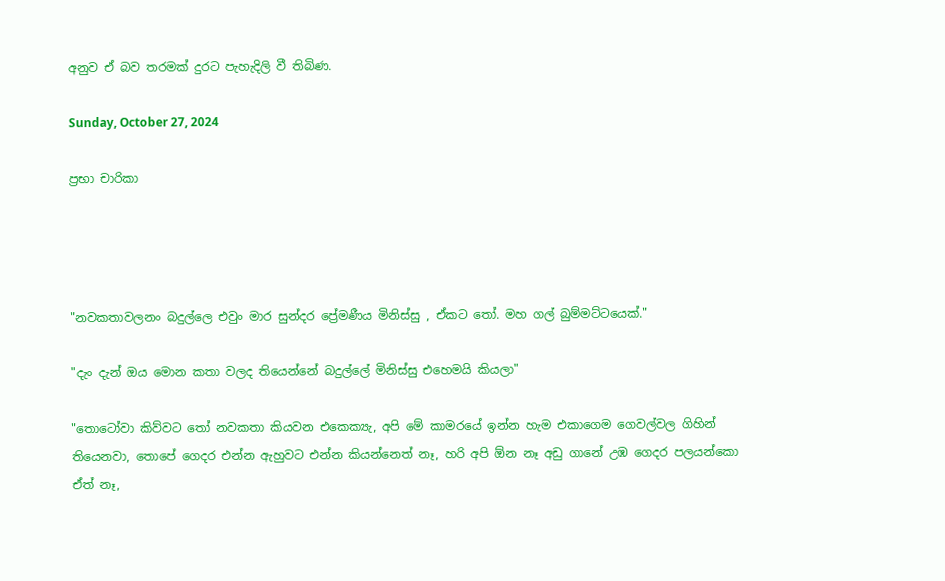අනුව ඒ බව තරමක් දුරට පැහැදිලි වී තිබිණ.

Sunday, October 27, 2024

ප්‍රභා චාරිකා




"නවකතාවලනං බදුල්ලෙ එවුං මාර සුන්දර ප්‍රේමණීය මිනිස්සු , ඒකට තෝ. මහ ගල් බුම්මට්ටයෙක්."

"දැං දැන් ඔය මොන කතා වලද තියෙන්නේ බදුල්ලේ මිනිස්සු එහෙමයි කියලා"

"තොටෝවා කිව්වට තෝ නවකතා කියවන එකෙක්‍යැ, අපි මේ කාමරයේ ඉන්න හැම එකාගෙම ගෙවල්වල ගිහින් තියෙනවා, තොපේ ගෙදර එන්න ඇහුවට එන්න කියන්නෙත් නෑ, හරි අපි ඕන නෑ අඩු ගානේ උඹ ගෙදර පලයන්කො ඒත් නෑ,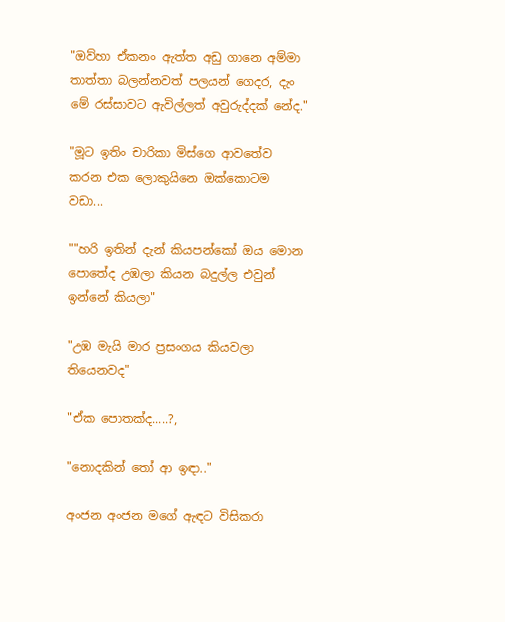"ඔව්හා ඒකනං ඇත්ත අඩු ගානෙ අම්මා තාත්තා බලන්නවත් පලයන් ගෙදර, දැං මේ රස්සාවට ඇවිල්ලත් අවුරුද්දක් නේද."

"මූට ඉතිං චාරිකා මිස්ගෙ ආවතේව කරන එක ලොකුයිනෙ ඔක්කොටම වඩා...

""හරි ඉතින් දැන් කියපන්කෝ ඔය මොන පොතේද උඹලා කියන බදුල්ල එවුන් ඉන්නේ කියලා"

"උඹ මැයි මාර ප්‍රසංගය කියවලා තියෙනවද"

"ඒක පොතක්ද.....?,

"නොදකින් තෝ ආ ඉඳා.."

අංජන අංජන මගේ ඇඳට විසිකරා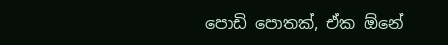පොඩි පොතක්, ඒක ඕනේ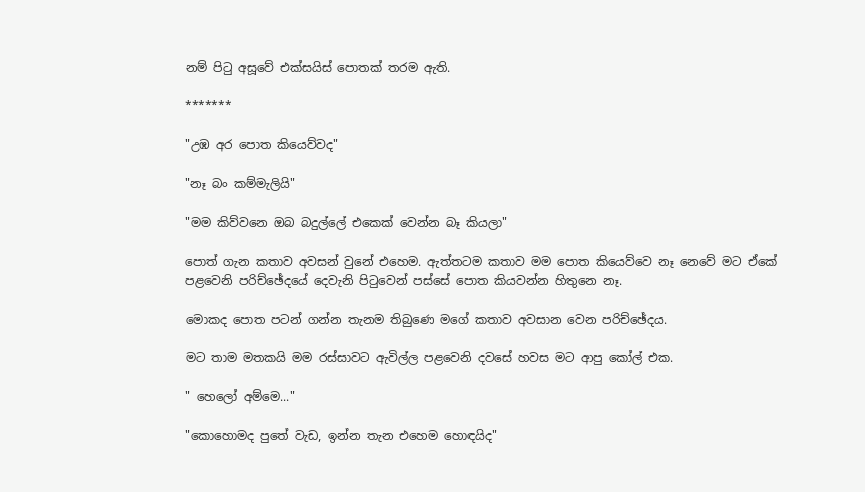නම් පිටු අසූවේ එක්සයිස් පොතක් තරම ඇති.

*******

"උඹ අර පොත කියෙව්වද"

"නෑ බං කම්මැලියි"

"මම කිව්වනෙ ඔබ බදුල්ලේ එකෙක් වෙන්න බෑ කියලා"

පොත් ගැන කතාව අවසන් වුනේ එහෙම. ඇත්තටම කතාව මම පොත කියෙව්වෙ නෑ නෙවේ මට ඒකේ පළවෙනි පරිච්ඡේදයේ දෙවැනි පිටුවෙන් පස්සේ පොත කියවන්න හිතුනෙ නෑ.

මොකද පොත පටන් ගන්න තැනම තිබුණෙ මගේ කතාව අවසාන වෙන පරිච්ඡේදය.

මට තාම මතකයි මම රස්සාවට ඇවිල්ල පළවෙනි දවසේ හවස මට ආපු කෝල් එක.

" හෙලෝ අම්මෙ..."

"කොහොමද පුතේ වැඩ, ඉන්න තැන එහෙම හොඳයිද"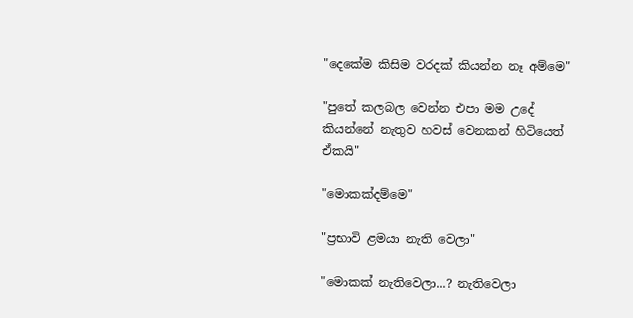"දෙකේම කිසිම වරදක් කියන්න නෑ අම්මෙ"

"පුතේ කලබල වෙන්න එපා මම උදේ කියන්නේ නැතුව හවස් වෙනකන් හිටියෙත් ඒකයි"

"මොකක්දම්මෙ"

"ප්‍රභාවි ළමයා නැති වෙලා"

"මොකක් නැතිවෙලා...? නැතිවෙලා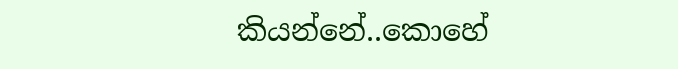කියන්නේ..කොහේ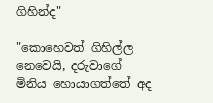ගිහින්ද"

"කොහෙවත් ගිහිල්ල නෙවෙයි, දරුවාගේ මිනිය හොයාගත්තේ අද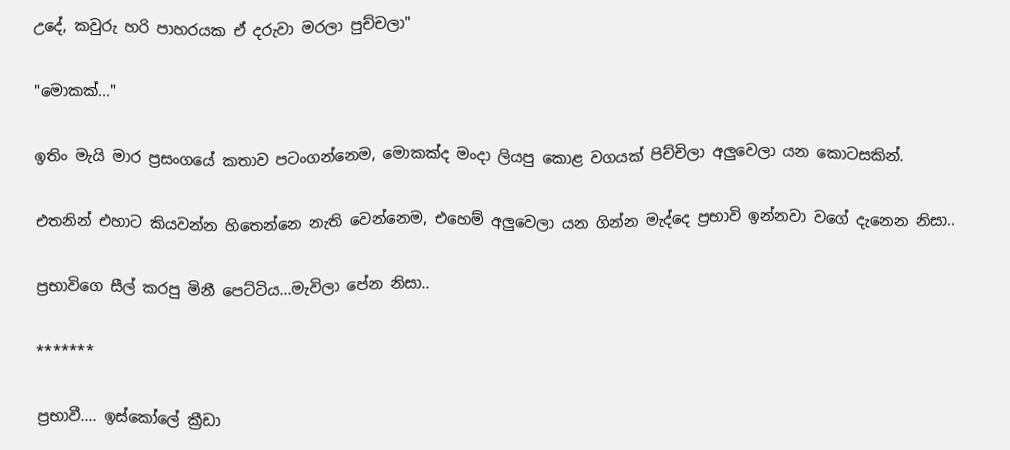උදේ, කවුරු හරි පාහරයක ඒ දරුවා මරලා පුච්චලා"

"මොකක්..."

ඉතිං මැයි මාර ප්‍රසංගයේ කතාව පටංගන්නෙම, මොකක්ද මංදා ලියපු කොළ වගයක් පිච්චිලා අලුවෙලා යන කොටසකින්.

එතනින් එහාට කියවන්න හිතෙන්නෙ නැති වෙන්නෙම, එහෙම් අලුවෙලා යන ගින්න මැද්දෙ ප්‍රභාවි ඉන්නවා වගේ දැනෙන නිසා..

ප්‍රභාවිගෙ සීල් කරපු මිනී පෙට්ටිය...මැවිලා පේන නිසා..

*******

ප්‍රභාවී.... ඉස්කෝලේ ක්‍රීඩා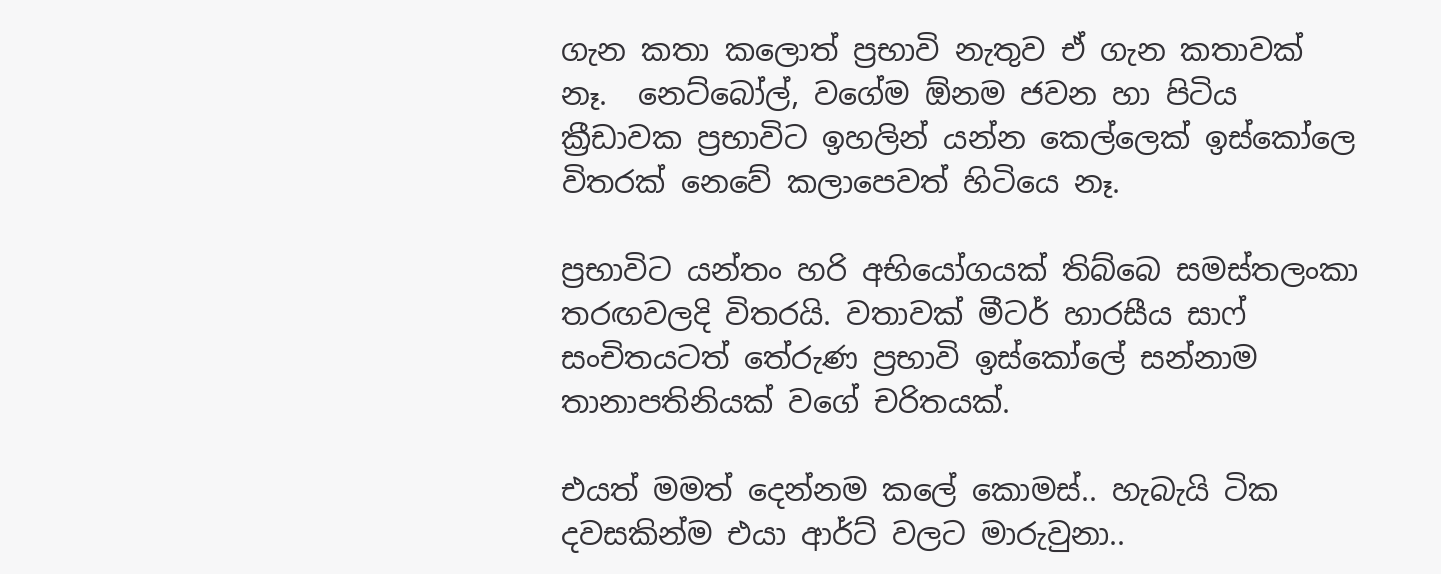ගැන කතා කලොත් ප්‍රභාවි නැතුව ඒ ගැන කතාවක් නෑ.  නෙට්බෝල්, වගේම ඕනම ජවන හා පිටිය ක්‍රීඩාවක ප්‍රභාවිට ඉහලින් යන්න කෙල්ලෙක් ඉස්කෝලෙ විතරක් නෙවේ කලාපෙවත් හිටියෙ නෑ.

ප්‍රභාවිට යන්තං හරි අභියෝගයක් තිබ්බෙ සමස්තලංකා තරඟවලදි විතරයි. වතාවක් මීටර් හාරසීය සාෆ් සංචිතයටත් තේරුණ ප්‍රභාවි ඉස්කෝලේ සන්නාම තානාපතිනියක් වගේ චරිතයක්.

එයත් මමත් දෙන්නම කලේ කොමස්.. හැබැයි ටික දවසකින්ම එයා ආර්ට් වලට මාරුවුනා..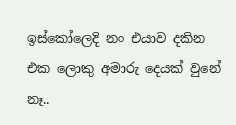ඉස්කෝලෙදි නං එයාව දකින එක ලොකු අමාරු දෙයක් වුනේ නෑ..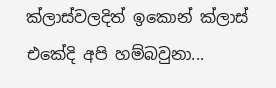ක්ලාස්වලදිත් ඉකොන් ක්ලාස් එකේදි අපි හම්බවුනා...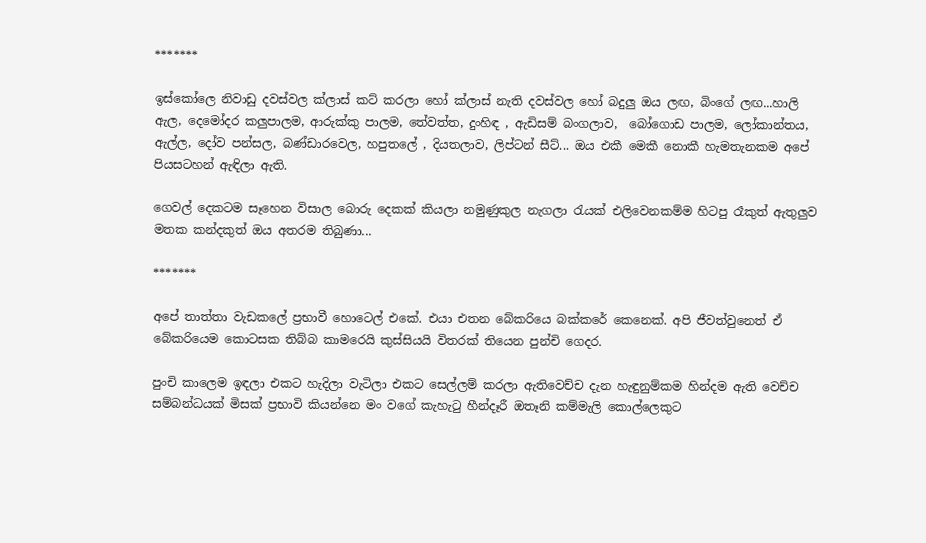*******

ඉස්කෝලෙ නිවාඩු දවස්වල ක්ලාස් කට් කරලා හෝ ක්ලාස් නැති දවස්වල හෝ බදුලු ඔය ලඟ, බිංගේ ලඟ...හාලි ඇල, දෙමෝදර කලුපාලම, ආරුක්කු පාලම, තේවත්ත, දුංහිඳ , ඇඩිසම් බංගලාව,  බෝගොඩ පාලම, ලෝකාන්තය, ඇල්ල, දෝව පන්සල, බණ්ඩාරවෙල, හපුතලේ , දියතලාව, ලිප්‍ටන් සීට්... ඔය එකී මෙකී නොකී හැමතැනකම අපේ පියසටහන් ඇඳිලා ඇති.

ගෙවල් දෙකටම සෑහෙන විසාල බොරු දෙකක් කියලා නමුණුකුල නැගලා රැයක් එලිවෙනකම්ම හිටපු රෑකුත් ඇතුලුව මතක කන්දකුත් ඔය අතරම තිබුණා...

*******

අපේ තාත්තා වැඩකලේ ප්‍රභාවී හොටෙල් එකේ. එයා එතන බේකරියෙ බක්කරේ කෙනෙක්. අපි ජීවත්වුනෙත් ඒ බේකරියෙම කොටසක තිබ්බ කාමරෙයි කුස්සියයි විතරක් තියෙන පුන්චි ගෙදර.

පුංචි කාලෙම ඉඳලා එකට හැදිලා වැටිලා එකට සෙල්ලම් කරලා ඇතිවෙච්ච දැන හැඳුනුම්කම හින්දම ඇති වෙච්ච සම්බන්ධයක් මිසක් ප්‍රභාවි කියන්නෙ මං වගේ කැහැටු හීන්දෑරී ඔතෑනි කම්මැලි කොල්ලෙකුට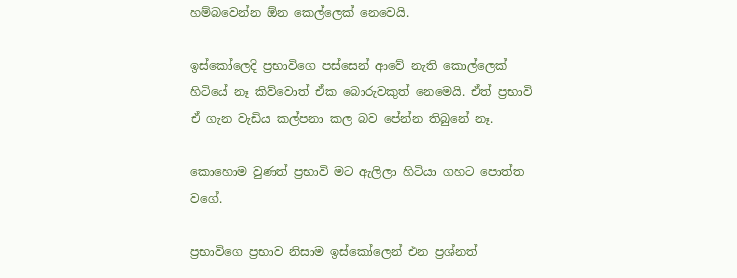හම්බවෙන්න ඕන කෙල්ලෙක් නෙවෙයි.

ඉස්කෝලෙදි ප්‍රභාවිගෙ පස්සෙන් ආවේ නැති කොල්ලෙක් හිටියේ නෑ කිව්වොත් ඒක බොරුවකුත් නෙමෙයි. ඒත් ප්‍රභාවි ඒ ගැන වැඩිය කල්පනා කල බව පේන්න තිබුනේ නෑ.

කොහොම වුණත් ප්‍රභාවි මට ඇලිලා හිටියා ගහට පොත්ත වගේ.

ප්‍රභාවිගෙ ප්‍රභාව නිසාම ඉස්කෝලෙන් එන ප්‍රශ්නත්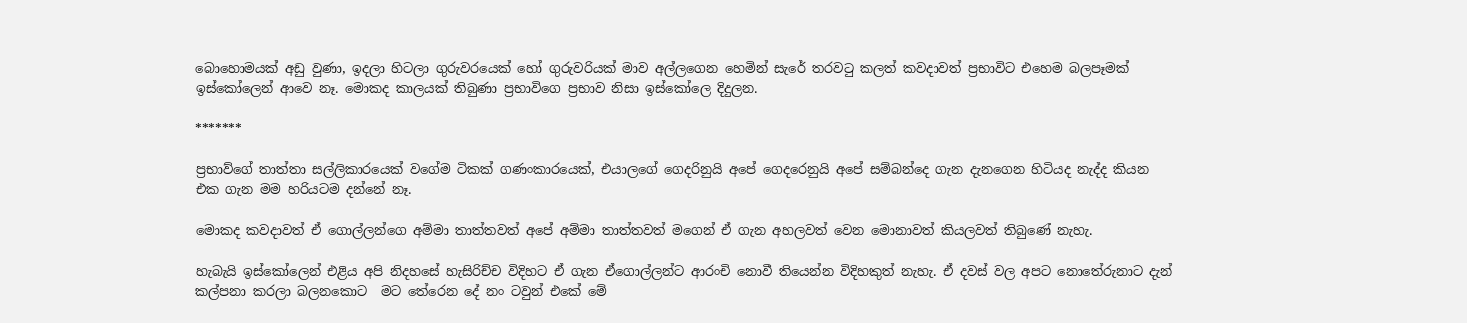බොහොමයක් අඩු වුණා, ඉදලා හිටලා ගුරුවරයෙක් හෝ ගුරුවරියක් මාව අල්ලගෙන හෙමින් සැරේ තරවටු කලත් කවදාවත් ප්‍රභාවිට එහෙම බලපෑමක් ඉස්කෝලෙන් ආවෙ නෑ. මොකද කාලයක් තිබුණා ප්‍රභාවිගෙ ප්‍රභාව නිසා ඉස්කෝලෙ දිදුලන.

*******

ප්‍රභාව්ගේ තාත්තා සල්ලිකාරයෙක් වගේම ටිකක් ගණංකාරයෙක්, එයාලගේ ගෙදරිනුයි අපේ ගෙදරෙනුයි අපේ සම්බන්දෙ ගැන දැනගෙන හිටියද නැද්ද කියන එක ගැන මම හරියටම දන්නේ නෑ.

මොකද කවදාවත් ඒ ගොල්ලන්ගෙ අම්මා තාත්තවත් අපේ අම්මා තාත්තවත් මගෙන් ඒ ගැන අහලවත් වෙන මොනාවත් කියලවත් තිබුණේ නැහැ.

හැබැයි ඉස්කෝලෙන් එළිය අපි නිදහසේ හැසිරිච්ච විදිහට ඒ ගැන ඒගොල්ලන්ට ආරංචි නොවී තියෙන්න විදිහකුත් නැහැ. ඒ දවස් වල අපට නොතේරුනාට දැන් කල්පනා කරලා බලනකොට  මට තේරෙන දේ නං ටවුන් එකේ මේ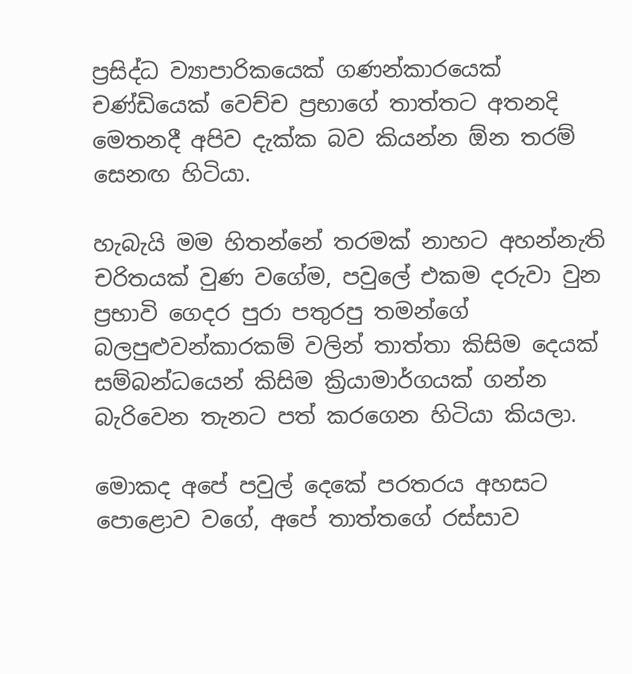ප්‍රසිද්ධ ව්‍යාපාරිකයෙක් ගණන්කාරයෙක් චණ්ඩියෙක් වෙච්ච ප්‍රභාගේ තාත්තට අතනදි මෙතනදී අපිව දැක්ක බව කියන්න ඕන තරම් සෙනඟ හිටියා.

හැබැයි මම හිතන්නේ තරමක් නාහට අහන්නැති චරිතයක් වුණ වගේම, පවුලේ එකම දරුවා වුන ප්‍රභාවි ගෙදර පුරා පතුරපු තමන්ගේ බලපුළුවන්කාරකම් වලින් තාත්තා කිසිම දෙයක් සම්බන්ධයෙන් කිසිම ක්‍රියාමාර්ගයක් ගන්න බැරිවෙන තැනට පත් කරගෙන හිටියා කියලා.

මොකද අපේ පවුල් දෙකේ පරතරය අහසට පොළොව වගේ, අපේ තාත්තගේ රස්සාව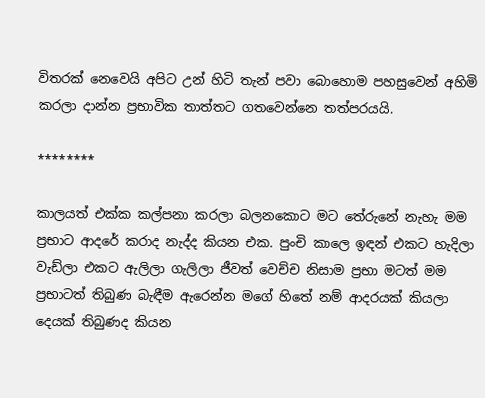විතරක් නෙවෙයි අපිට උන් හිටි තැන් පවා බොහොම පහසුවෙන් අහිමි කරලා දාන්න ප්‍රභාවික තාත්තට ගතවෙන්නෙ තත්පරයයි.

********

කාලයත් එක්ක කල්පනා කරලා බලනකොට මට තේරුනේ නැහැ මම ප්‍රභාට ආදරේ කරාද නැද්ද කියන එක. පුංචි කාලෙ ඉඳන් එකට හැදිලා වැඩ්ලා එකට ඇලිලා ගැලිලා ජීවත් වෙච්ච නිසාම ප්‍රභා මටත් මම ප්‍රභාටත් තිබුණ බැඳීම ඇරෙන්න මගේ හිතේ නම් ආදරයක් කියලා දෙයක් තිබුණද කියන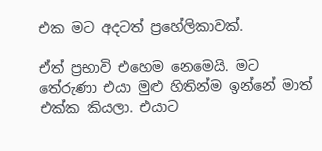එක මට අදටත් ප්‍රහේලිකාවක්.

ඒත් ප්‍රභාවි එහෙම නෙමෙයි. මට තේරුණා එයා මුළු හිතින්ම ඉන්නේ මාත් එක්ක කියලා. එයාට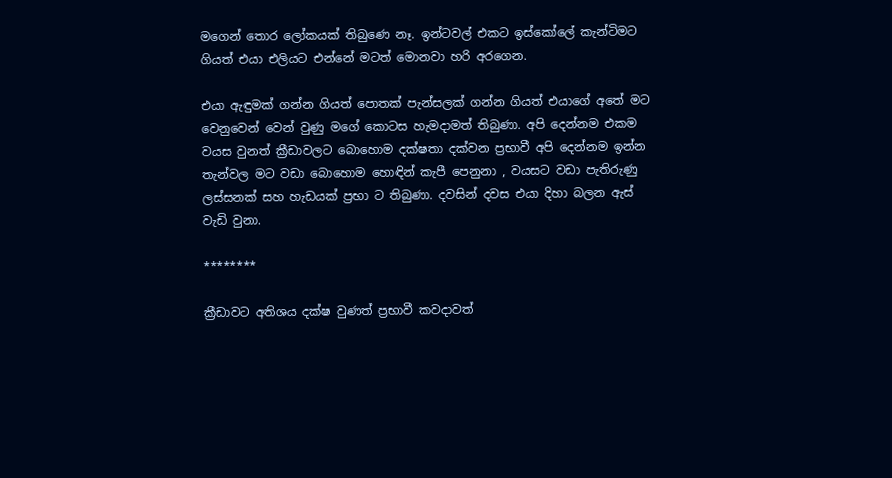මගෙන් තොර ලෝකයක් තිබුණෙ නෑ. ඉන්ටවල් එකට ඉස්කෝලේ කැන්ටිමට ගියත් එයා එලියට එන්නේ මටත් මොනවා හරි අරගෙන.

එයා ඇඳුමක් ගන්න ගියත් පොතක් පැන්සලක් ගන්න ගියත් එයාගේ අතේ මට වෙනුවෙන් වෙන් වුණු මගේ කොටස හැමදාමත් තිබුණා. අපි දෙන්නම එකම වයස වුනත් ක්‍රීඩාවලට බොහොම දක්ෂතා දක්වන ප්‍රභාවී අපි දෙන්නම ඉන්න තැන්වල මට වඩා බොහොම හොඳින් කැපී පෙනුනා , වයසට වඩා පැතිරුණු ලස්සනක් සහ හැඩයක් ප්‍රභා ට තිබුණා. දවසින් දවස එයා දිහා බලන ඇස් වැඩි වුනා.

********

ක්‍රීඩාවට අතිශය දක්ෂ වුණත් ප්‍රභාවී කවදාවත්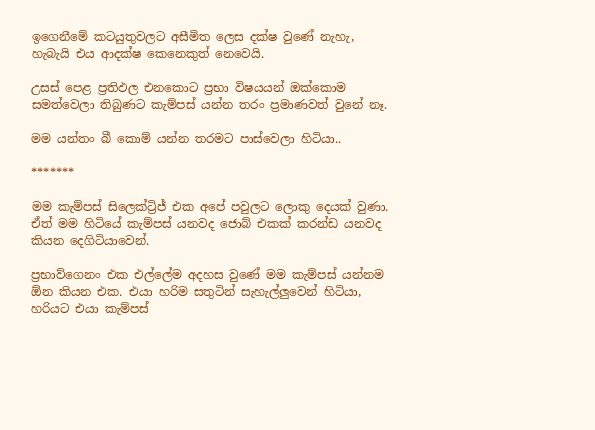ඉගෙනීමේ කටයුතුවලට අසීමිත ලෙස දක්ෂ වුණේ නැහැ, හැබැයි එය ආදක්ෂ කෙනෙකුත් නෙවෙයි.

උසස් පෙළ ප්‍රතිඵල එනකොට ප්‍රභා විෂයයන් ඔක්කොම සමත්වෙලා තිබුණට කැම්පස් යන්න තරං ප්‍රමාණවත් වුනේ නෑ.

මම යන්තං බී කොම් යන්න තරමට පාස්වෙලා හිටියා..

*******

මම කැම්පස් සිලෙක්ට්‍රිජ් එක අපේ පවුලට ලොකු දෙයක් වුණා. ඒත් මම හිටියේ කැම්පස් යනවද ජොබ් එකක් කරන්ඩ යනවද කියන දෙගිටියාවෙන්.

ප්‍රභාව්ගෙනං එක එල්ලේම අදහස වුණේ මම කැම්පස් යන්නම ඕන කියන එක. එයා හරිම සතුටින් සැහැල්ලුවෙන් හිටියා, හරියට එයා කැම්පස්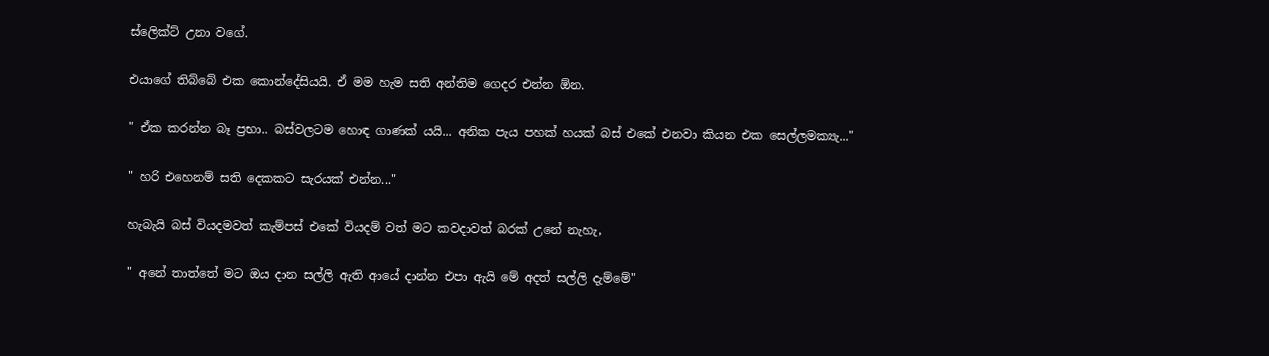ස්ලෙික්ට් උනා වගේ.

එයාගේ තිබ්බේ එක කොන්දේසියයි. ඒ මම හැම සති අන්තිම ගෙදර එන්න ඕන.

" ඒක කරන්න බෑ ප්‍රභා.. බස්වලටම හොඳ ගාණක් යයි... අනික පැය පහක් හයක් බස් එකේ එනවා කියන එක සෙල්ලමක්‍යැ..."

" හරි එහෙනම් සති දෙකකට සැරයක් එන්න..."

හැබැයි බස් වියදමවත් කැම්පස් එකේ වියදම් වත් මට කවදාවත් බරක් උනේ නැහැ,

" අනේ තාත්තේ මට ඔය දාන සල්ලි ඇති ආයේ දාන්න එපා ඇයි මේ අදත් සල්ලි දැම්මේ"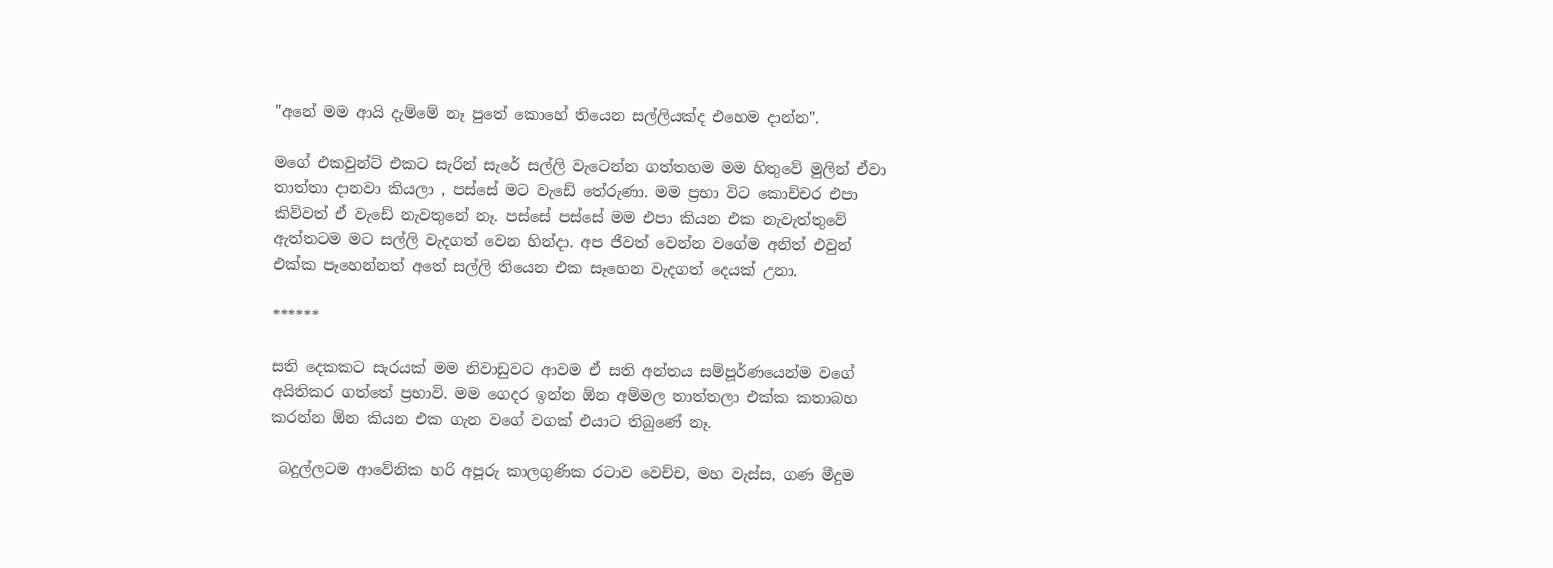"අනේ මම ආයි දැම්මේ නෑ පුතේ කොහේ තියෙන සල්ලියක්ද එහෙම දාන්න".

මගේ එකවුන්ට් එකට සැරින් සැරේ සල්ලි වැටෙන්න ගත්තහම මම හිතුවේ මුලින් ඒවා තාත්තා දානවා කියලා , පස්සේ මට වැඩේ තේරුණා. මම ප්‍රභා විට කොච්චර එපා කිව්වත් ඒ වැඩේ නැවතුනේ නෑ. පස්සේ පස්සේ මම එපා කියන එක නැවැත්තුවේ ඇත්තටම මට සල්ලි වැදගත් වෙන හින්දා. අප ජීවත් වෙන්න වගේම අනිත් එවුන් එක්ක පෑහෙන්නත් අතේ සල්ලි තියෙන එක සෑහෙන වැදගත් දෙයක් උනා.

******

සති දෙකකට සැරයක් මම නිවාඩුවට ආවම ඒ සති අන්තය සම්පූර්ණයෙන්ම වගේ අයිතිකර ගත්තේ ප්‍රභාවි. මම ගෙදර ඉන්න ඕන අම්මල තාත්තලා එක්ක කතාබහ කරන්න ඕන කියන එක ගැන වගේ වගක් එයාට තිබුණේ නෑ.

 බදුල්ලටම ආවේනික හරි අපූරු කාලගුණික රටාව වෙච්ච, මහ වැස්ස, ගණ මීදුම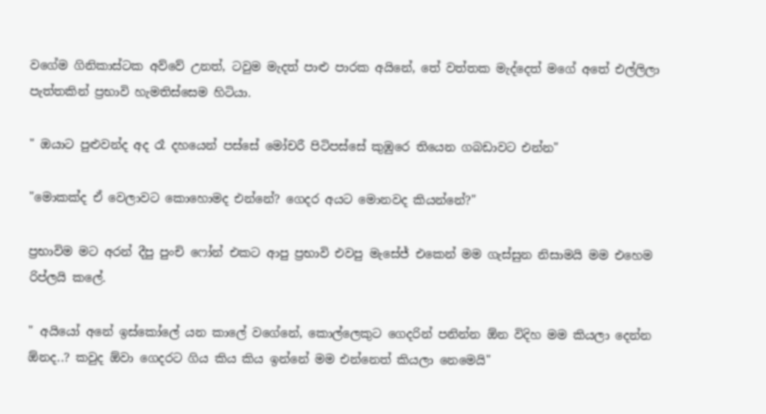වගේම ගිනිකාස්ටක අව්වේ උනත්, ටවුම මැදත් පාළු පාරක අයිනේ, තේ වත්තක මැද්දෙත් මගේ අතේ එල්ලිලා පැත්තකින් ප්‍රභාවි හැමතිස්සෙම හිටියා.

" ඔයාට පුළුවන්ද අද රෑ දහයෙන් පස්සේ මෝචරී පිටිපස්සේ කුඹුරෙ තියෙන ගබඩාවට එන්න"

"මොකක්ද ඒ වෙලාවට කොහොමද එන්නේ? ගෙදර අයට මොනවද කියන්නේ?"

ප්‍රභාවිම මට අරන් දීපු පුංචි ෆෝන් එකට ආපු ප්‍රභාවි එවපු මැසේජ් එකෙන් මම ගැස්සුන නිසාමයි මම එහෙම රිප්ලයි කලේ.

" අයියෝ අනේ ඉස්කෝලේ යන කාලේ වගේනේ, කොල්ලෙකුට ගෙදරින් පනින්න ඕන විදිහ මම කියලා දෙන්න ඕනද..? කවුද ඕවා ගෙදරට ගිය කිය කිය ඉන්නේ මම එන්නෙත් කියලා නෙමෙයි"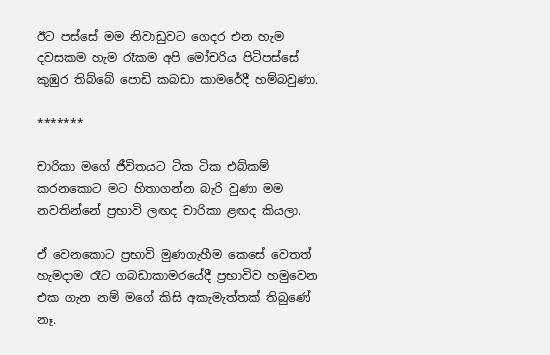ඊට පස්සේ මම නිවාඩුවට ගෙදර එන හැම දවසකම හැම රෑකම අපි මෝචරිය පිටිපස්සේ කුඹුර තිබ්බේ පොඩි කබඩා කාමරේදී හම්බවුණා.

*******

චාරිකා මගේ ජීවිතයට ටික ටික එබ්කම් කරනකොට මට හිතාගන්න බැරි වුණා මම නවතින්නේ ප්‍රභාවි ලඟද චාරිකා ළඟද කියලා.

ඒ වෙනකොට ප්‍රභාවි මුණගැහීම කෙසේ වෙතත් හැමදාම රෑට ගබඩාකාමරයේදී ප්‍රභාවිව හමුවෙන එක ගැන නම් මගේ කිසි අකැමැත්තක් තිබුණේ නෑ.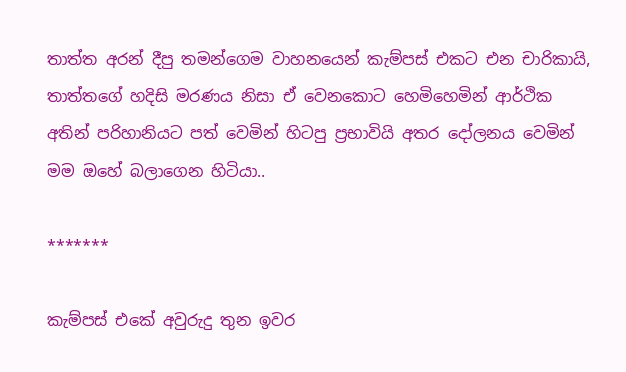තාත්ත අරන් දීපු තමන්ගෙම වාහනයෙන් කැම්පස් එකට එන චාරිකායි, තාත්තගේ හදිසි මරණය නිසා ඒ වෙනකොට හෙමිහෙමින් ආර්ථික අතින් පරිහානියට පත් වෙමින් හිටපු ප්‍රභාවියි අතර දෝලනය වෙමින් මම ඔහේ බලාගෙන හිටියා..

*******

කැම්පස් එකේ අවුරුදු තුන ඉවර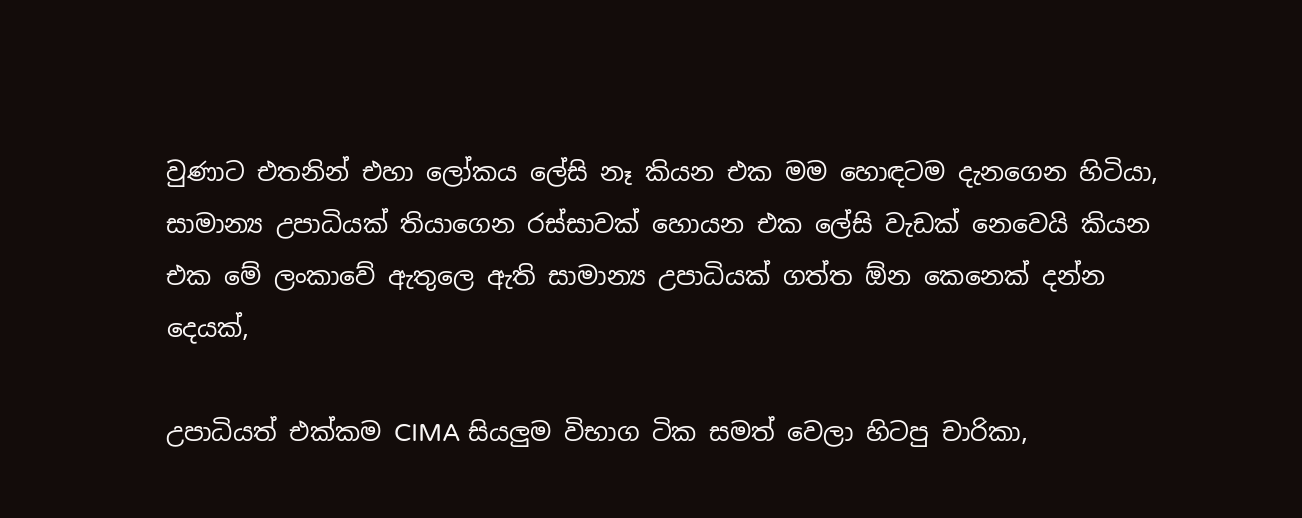වුණාට එතනින් එහා ලෝකය ලේසි නෑ කියන එක මම හොඳටම දැනගෙන හිටියා, සාමාන්‍ය උපාධියක් තියාගෙන රස්සාවක් හොයන එක ලේසි වැඩක් නෙවෙයි කියන එක මේ ලංකාවේ ඇතුලෙ ඇති සාමාන්‍ය උපාධියක් ගත්ත ඕන කෙනෙක් දන්න දෙයක්,

උපාධියත් එක්කම CIMA සියලුම විභාග ටික සමත් වෙලා හිටපු චාරිකා,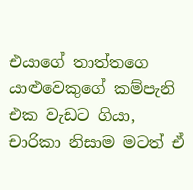එයාගේ තාත්තගෙ යාළුවෙකුගේ කම්පැනි එක වැඩට ගියා, චාරිකා නිසාම මටත් ඒ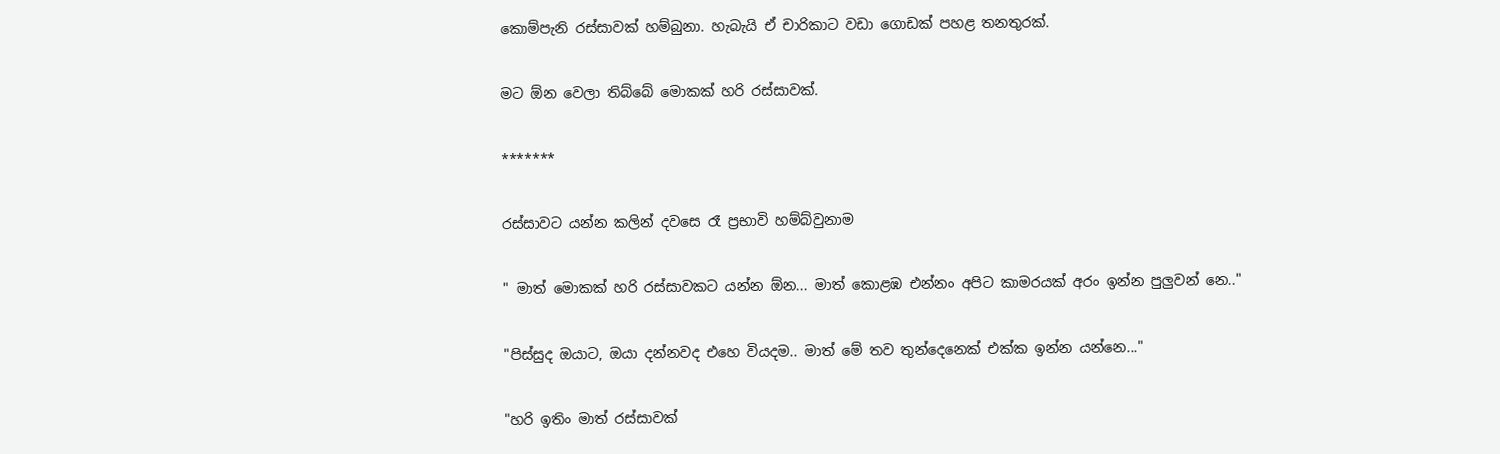කොම්පැනි රස්සාවක් හම්බුනා. හැබැයි ඒ චාරිකාට වඩා ගොඩක් පහළ තනතුරක්.

මට ඕන වෙලා තිබ්බේ මොකක් හරි රස්සාවක්.

*******

රස්සාවට යන්න කලින් දවසෙ රෑ ප්‍රභාවි හම්බ්වුනාම

" මාත් මොකක් හරි රස්සාවකට යන්න ඕන... මාත් කොළඹ එන්නං අපිට කාමරයක් අරං ඉන්න පුලුවන් නෙ.."

"පිස්සුද ඔයාට, ඔයා දන්නවද එහෙ වියදම.. මාත් මේ තව තුන්දෙනෙක් එක්ක ඉන්න යන්නෙ..."

"හරි ඉතිං මාත් රස්සාවක්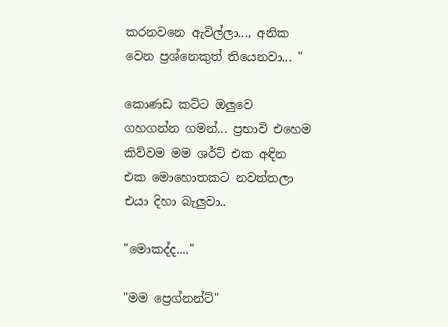කරනවනෙ ඇවිල්ලා..., අනික වෙන ප්‍රශ්නෙකුත් තියෙනවා... "

කොණඩ කට්ට ඔලුවෙ ගහගන්න ගමන්... ප්‍රභාවි එහෙම කිව්වම මම ශර්ට් එක අඳින එක මොහොතකට නවත්තලා එයා දිහා බැලුවා..

"මොකද්ද...."

"මම ප්‍රෙග්නන්ට්"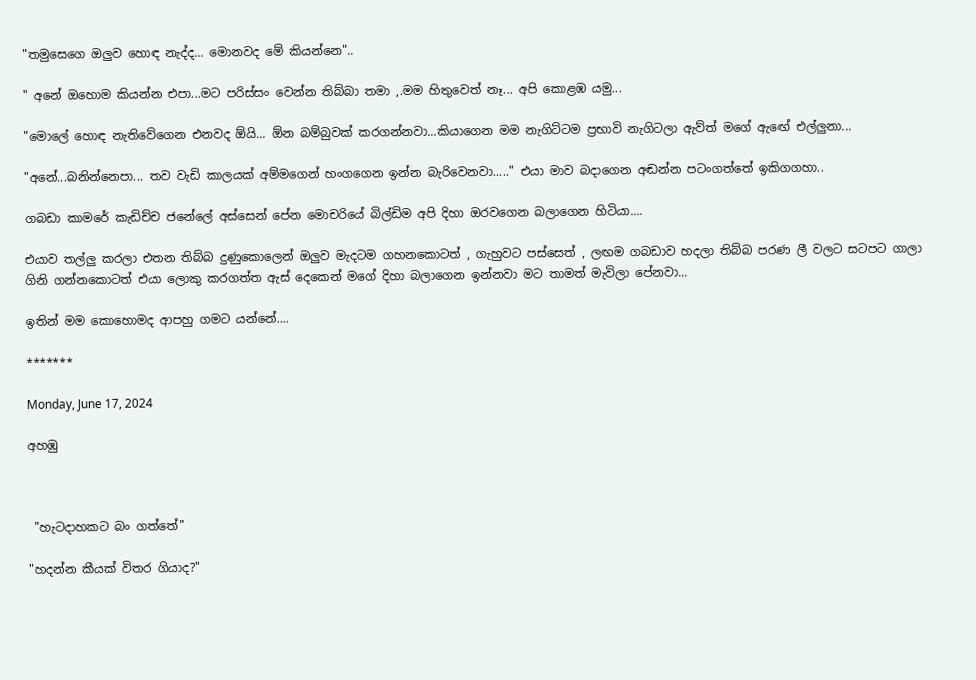"තමුසෙගෙ ඔලුව හොඳ නැද්ද... මොනවද මේ කියන්නෙ"..

" අනේ ඔහොම කියන්න එපා...මට පරිස්සං වෙන්න තිබ්බා තමා ,.මම හිතුවෙත් නෑ... අපි කොළඹ යමු...

"මොලේ හොඳ නැතිවේගෙන එනවද ඕයි... ඕන බම්බුවක් කරගන්නවා...කියාගෙන මම නැගිට්ටම ප්‍රභාවි නැගිටලා ඇව්ත් මගේ ඇඟේ එල්ලුනා...

"අනේ...බනින්නෙපා... තව වැඩි කාලයක් අම්මගෙන් හංගගෙන ඉන්න බැරිවෙනවා....." එයා මාව බදාගෙන අඬන්න පටංගත්තේ ඉකිගගහා..

ගබඩා කාමරේ කැඩිච්ච ජනේලේ අස්සෙන් පේන මොචරියේ බිල්ඩිම අපි දිහා ඔරවගෙන බලාගෙන හිටියා....

එයාව තල්ලු කරලා එතන තිබ්බ දුණුකොලෙන් ඔලුව මැදටම ගහනකොටත් , ගැහුවට පස්සෙත් , ලඟම ගබඩාව හදලා තිබ්බ පරණ ලී වලට සටපට ගාලා ගිනි ගන්නකොටත් එයා ලොකු කරගත්ත ඇස් දෙකෙන් මගේ දිහා බලාගෙන ඉන්නවා මට තාමත් මැවිලා පේනවා...

ඉතින් මම කොහොමද ආපහු ගමට යන්නේ....

*******

Monday, June 17, 2024

අහඹු



 "හැටදාහකට බං ගත්තේ"

"හදන්න කීයක් විතර ගියාද?"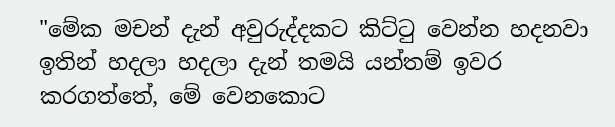"මේක මචන් දැන් අවුරුද්දකට කිට්ටු වෙන්න හදනවා ඉතින් හදලා හදලා දැන් තමයි යන්තම් ඉවර කරගත්තේ, මේ වෙනකොට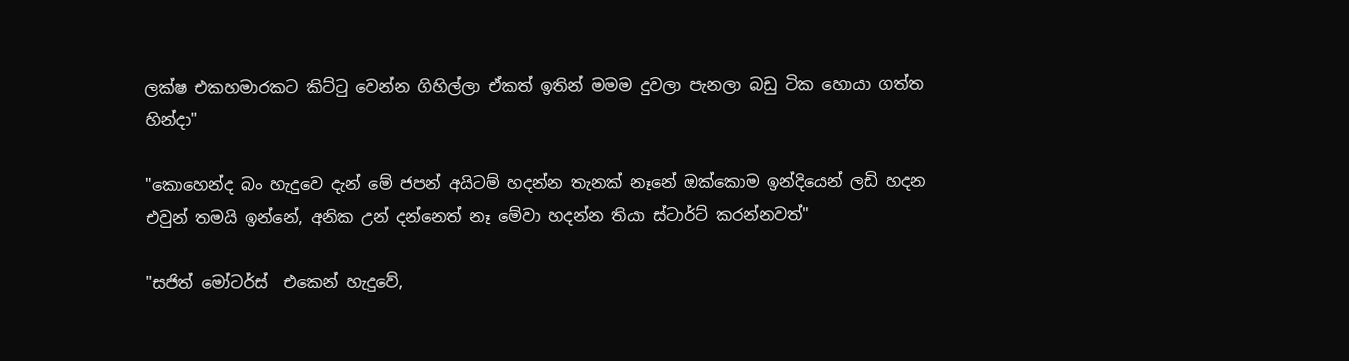ලක්ෂ එකහමාරකට කිට්ටු වෙන්න ගිහිල්ලා ඒකත් ඉතින් මමම දුවලා පැනලා බඩු ටික හොයා ගත්ත හින්දා"

"කොහෙන්ද බං හැදුවෙ දැන් මේ ජපන් අයිටම් හදන්න තැනක් නෑනේ ඔක්කොම ඉන්දියෙන් ලඩි හදන එවුන් තමයි ඉන්නේ, අනික උන් දන්නෙත් නෑ මේවා හදන්න තියා ස්ටාර්ට් කරන්නවත්"

"සජිත් මෝටර්ස්  එකෙන් හැදුවේ,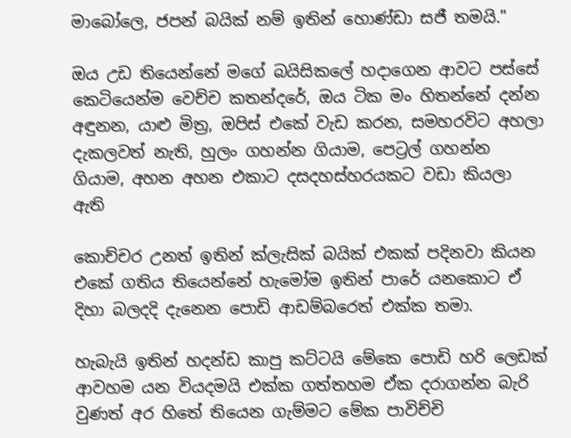මාබෝලෙ, ජපන් බයික් නම් ඉතින් හොණ්ඩා සජී තමයි."

ඔය උඩ තියෙන්නේ මගේ බයිසිකලේ හදාගෙන ආවට පස්සේ කෙටියෙන්ම වෙච්ච කතන්දරේ, ඔය ටික මං හිතන්නේ දන්න අඳුනන, යාළු මිත්‍ර, ඔපිස් එකේ වැඩ කරන, සමහරවිට අහලා දැකලවත් නැති, හුලං ගහන්න ගියාම, පෙට්‍රල් ගහන්න ගියාම, අහන අහන එකාට දසදහස්හරයකට වඩා කියලා ඇති

කොච්චර උනත් ඉතින් ක්ලැසික් බයික් එකක් පදිනවා කියන එකේ ගතිය තියෙන්නේ හැමෝම ඉතින් පාරේ යනකොට ඒ දිහා බලදදි දැනෙන පොඩි ආඩම්බරෙත් එක්ක තමා.

හැබැයි ඉතින් හදන්ඩ කාපු කට්ටයි මේකෙ පොඩි හරි ලෙඩක් ආවහම යන වියදමයි එක්ක ගත්තහම ඒක දරාගන්න බැරි වුණත් අර හිතේ තියෙන ගැම්මට මේක පාවිච්චි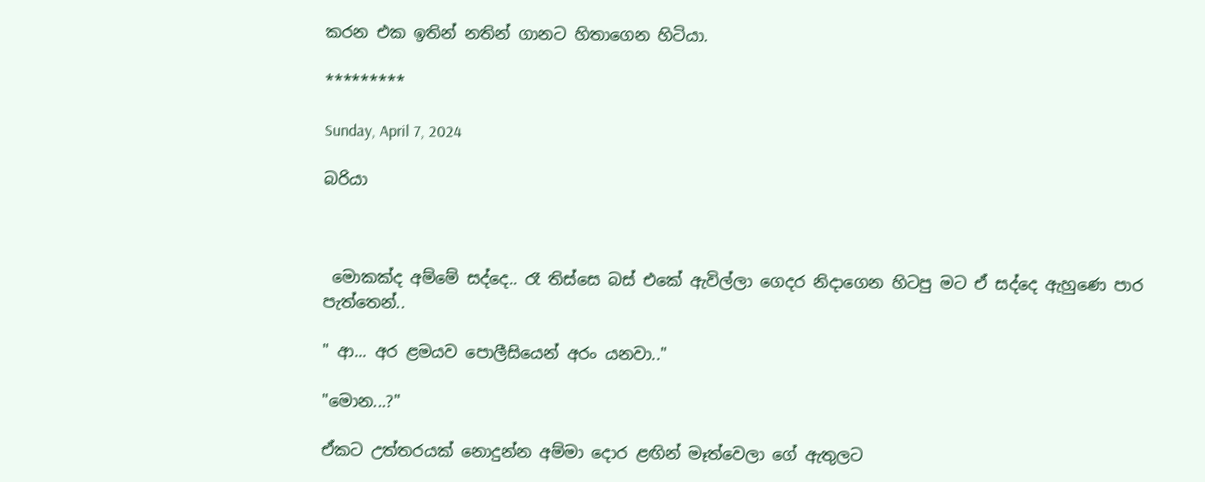කරන එක ඉතින් නතින් ගානට හිතාගෙන හිටියා.

*********

Sunday, April 7, 2024

බරියා



 මොකක්ද අම්මේ සද්දෙ.. රෑ තිස්සෙ බස් එකේ ඇවිල්ලා ගෙදර නිදාගෙන හිටපු මට ඒ සද්දෙ ඇහුණෙ පාර පැත්තෙන්..

" ආ... අර ළමයව පොලීසියෙන් අරං යනවා.."

"මොන...?"

ඒකට උත්තරයක් නොදුන්න අම්මා දොර ළඟින් මෑත්වෙලා ගේ ඇතුලට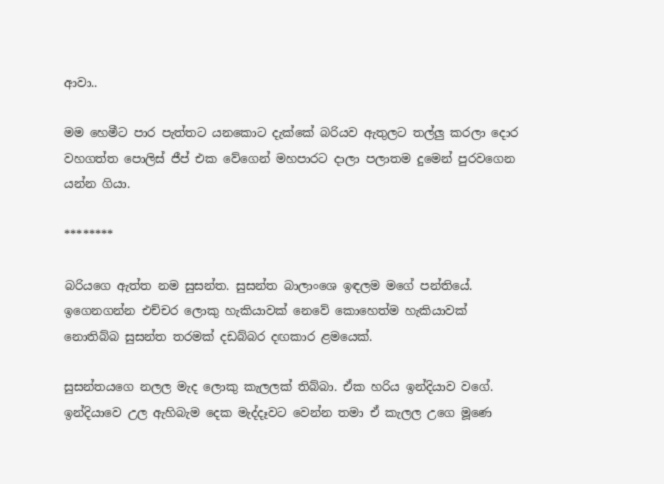ආවා..

මම හෙමීට පාර පැත්තට යනකොට දැක්කේ බරියව ඇතුලට තල්ලු කරලා දොර වහගත්ත පොලිස් ජීප් එක වේගෙන් මහපාරට දාලා පලාතම දුමෙන් පුරවගෙන යන්න ගියා.

********

බරියගෙ ඇත්ත නම සුසන්ත. සුසන්ත බාලාංශෙ ඉඳලම මගේ පන්තියේ. ඉගෙනගන්න එච්චර ලොකු හැකියාවක් නෙවේ කොහෙත්ම හැකියාවක් නොතිබ්බ සුසන්ත තරමක් දඩබ්බර දඟකාර ළමයෙක්.

සුසන්තයගෙ නලල මැද ලොකු කැලලක් තිබ්බා. ඒක හරිය ඉන්දියාව වගේ. ඉන්දියාවෙ උල ඇහිබැම දෙක මැද්දෑවට වෙන්න තමා ඒ කැලල උගෙ මූණෙ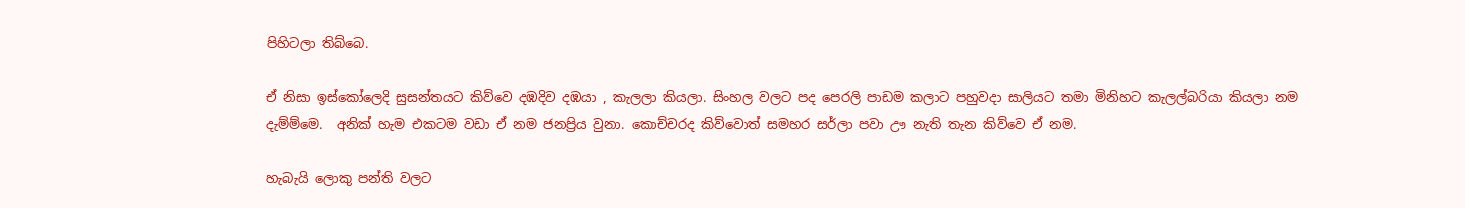පිහිටලා තිබ්බෙ.

ඒ නිසා ඉස්කෝලෙදි සුසන්තයට කිව්වෙ දඹදිව දඹයා , කැලලා කියලා. සිංහල වලට පද පෙරලි පාඩම කලාට පහුවදා සාලියට තමා මිනිහට කැලල්බරියා කියලා නම දැම්ම්මෙ.  අනික් හැම එකටම වඩා ඒ නම ජනප්‍රිය වුනා. කොච්චරද කිව්වොත් සමහර සර්ලා පවා ඌ නැති තැන කිව්වෙ ඒ නම.

හැබැයි ලොකු පන්ති වලට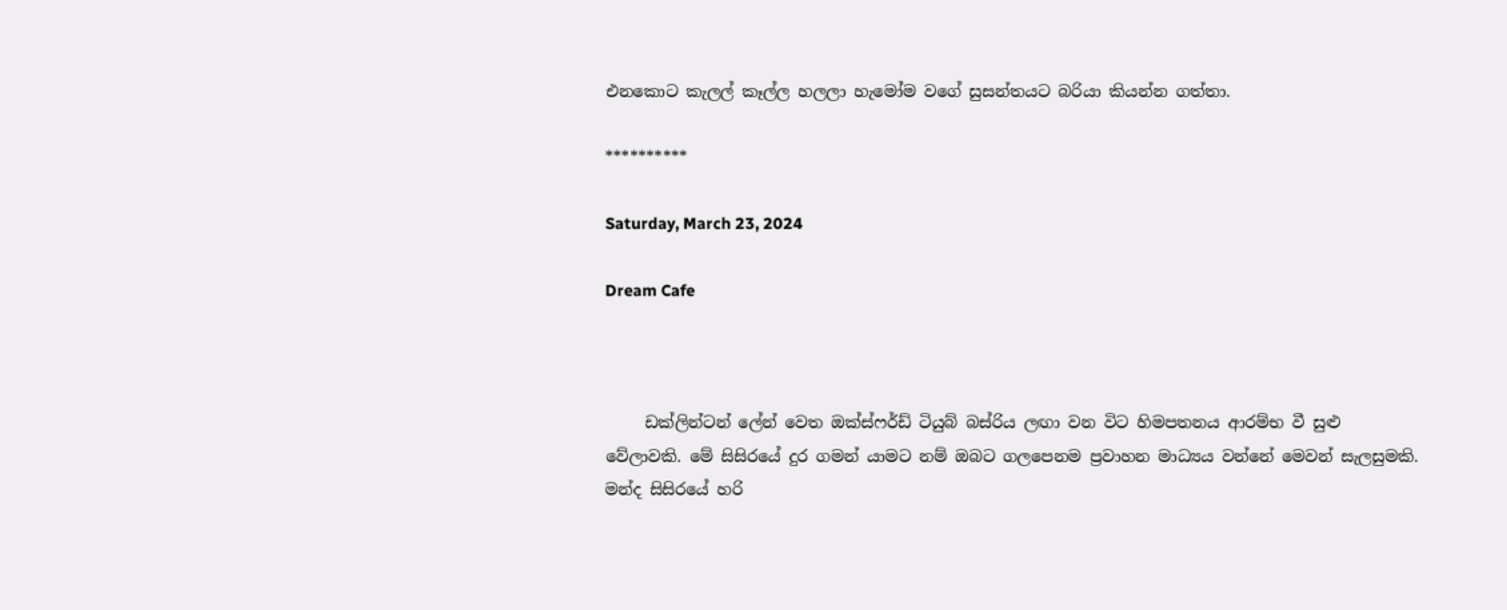එනකොට කැලල් කෑල්ල හලලා හැමෝම වගේ සුසන්තයට බරියා කියන්න ගත්තා.

**********

Saturday, March 23, 2024

Dream Cafe



     ඩක්ලින්ටන් ලේන් වෙත ඔක්ස්ෆර්ඩ් ටියුබ් බස්රිය ලඟා වන විට හිමපතනය ආරම්භ වී සුළු වේලාවකි. මේ සිසිරයේ දුර ගමන් යාමට නම් ඔබට ගලපෙනම ප්‍රවාහන මාධ්‍යය වන්නේ මෙවන් සැලසුමකි. මන්ද සිසිරයේ හරි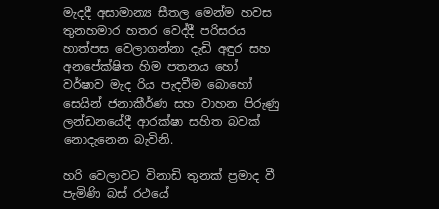මැදදී අසාමාන්‍ය සීතල මෙන්ම හවස තුනහමාර හතර වෙද්දී පරිසරය හාත්පස වෙලාගන්නා දැඩි අඳුර සහ අනපේක්ෂිත හිම පතනය හෝ වර්ෂාව මැද රිය පැදවීම බොහෝ සෙයින් ජනාකීර්ණ සහ වාහන පිරුණු ලන්ඩනයේදී ආරක්ෂා සහිත බවක් නොදැනෙන බැවිනි.

හරි වෙලාවට විනාඩි තුනක් ප්‍රමාද වී පැමිණි බස් රථයේ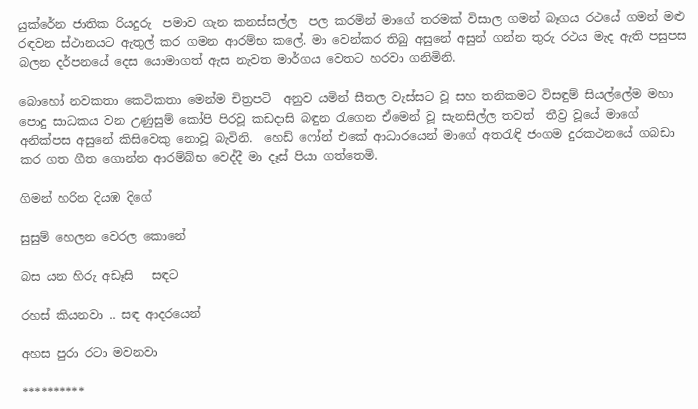යුක්රේන ජාතික රියදුරු  පමාව ගැන කනස්සල්ල  පල කරමින් මාගේ තරමක් විසාල ගමන් බෑගය රථයේ ගමන් මළු රඳවන ස්ථානයට ඇතුල් කර ගමන ආරම්භ කලේ. මා වෙන්කර තිබු අසුනේ අසුන් ගන්න තුරු රථය මැද ඇති පසුපස බලන දර්පනයේ දෙස යොමාගත් ඇස නැවත මාර්ගය වෙතට හරවා ගනිමිනි.

බොහෝ නවකතා කෙටිකතා මෙන්ම චිත්‍රපටි  අනුව යමින් සීතල වැස්සට වූ සහ තනිකමට විසඳුම් සියල්ලේම මහා පොදු සාධකය වන උණුසුම් කෝපි පිරවූ කඩදාසි බඳුන රැගෙන ඒමෙන් වූ සැනසිල්ල තවත්  තීව්‍ර වූයේ මාගේ අනික්පස අසුනේ කිසිවෙකු නොවූ බැවිනි.  හෙඩ් ෆෝන් එකේ ආධාරයෙන් මාගේ අතරැඳි ජංගම දුරකථනයේ ගබඩා කර ගත ගීත ගොන්න ආරම්බ්භ වෙද්දී මා දෑස් පියා ගත්තෙමි.

ගිමන් හරින දියඹ දිගේ

සුසුම් හෙලන වෙරල කොනේ

බස යන හිරු අඩෑසි   සඳට

රහස් කියනවා .. සඳ ආදරයෙන්

අහස පුරා රටා මවනවා

**********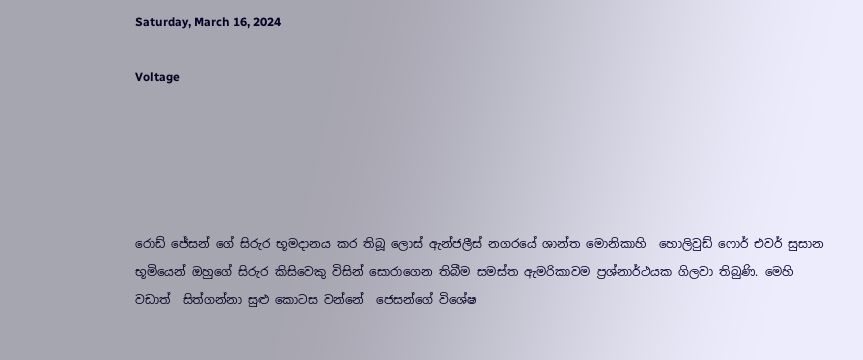Saturday, March 16, 2024

Voltage





රොඩ් ජේසන් ගේ සිරුර භූමදානය කර තිබූ ලොස් ඇන්ජලීස් නගරයේ ශාන්ත මොනිකාහි  හොලිවුඩ් ෆොර් එවර් සුසාන භූමියෙන් ඔහුගේ සිරුර කිසිවෙකු විසින් සොරාගෙන තිබීම සමස්ත ඇමරිකාවම ප්‍රශ්නාර්ථයක ගිලවා තිබුණි. මෙහි වඩාත්  සිත්ගන්නා සුළු කොටස වන්නේ  ජෙසන්ගේ විශේෂ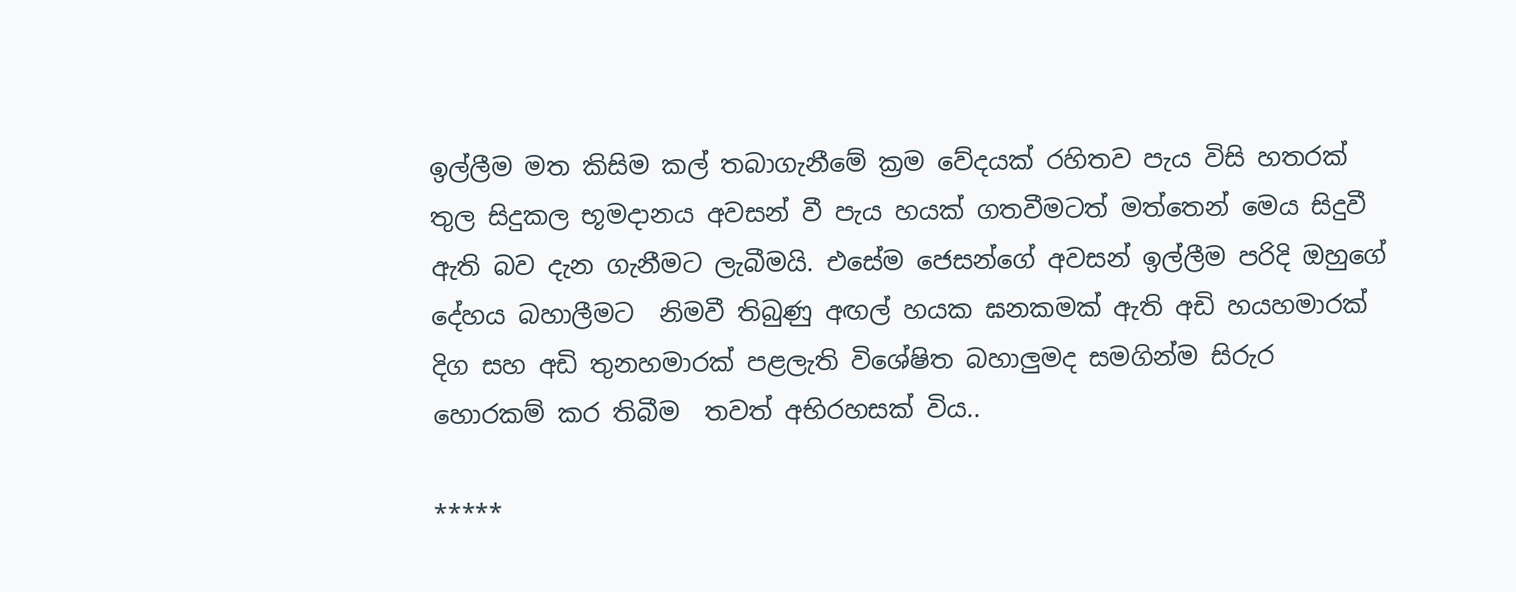ඉල්ලීම මත කිසිම කල් තබාගැනීමේ ක්‍රම වේදයක් රහිතව පැය විසි හතරක් තුල සිදුකල භූමදානය අවසන් වී පැය හයක් ගතවීමටත් මත්තෙන් මෙය සිදුවී ඇති බව දැන ගැනීමට ලැබීමයි. එසේම ජෙසන්ගේ අවසන් ඉල්ලීම පරිදි ඔහුගේ දේහය බහාලීමට  නිමවී තිබුණු අඟල් හයක ඝනකමක් ඇති අඩි හයහමාරක් දිග සහ අඩි තුනහමාරක් පළලැති විශේෂිත බහාලුමද සමගින්ම සිරුර හොරකම් කර තිබීම  තවත් අභිරහසක් විය..

*****